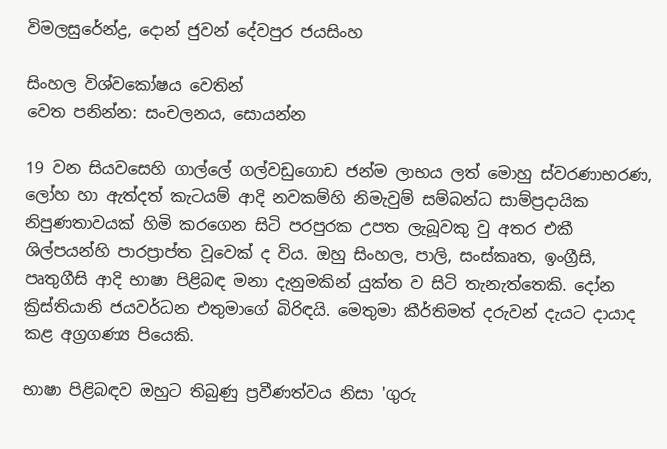විමලසුරේන්ද්‍ර, දොන් ජුවන් දේවපුර ජයසිංහ

සිංහල විශ්වකෝෂය වෙතින්
වෙත පනින්න: සංචලනය, සොයන්න

19 වන සියවසෙහි ගාල්ලේ ගල්වඩුගොඩ ජන්ම ලාභය ලත් මොහු ස්වරණාභරණ, ලෝහ හා ඇත්දත් කැටයම් ආදි නවකම්හි නිමැවුම් සම්බන්ධ සාම්ප්‍රදායික නිපුණතාවයක් හිමි කරගෙන සිටි පරපුරක උපත ලැබූවකු වු අතර එකී ශිල්පයන්හි පාරප්‍රාප්ත වූවෙක් ද විය. ඔහු සිංහල, පාලි, සංස්කෘත, ඉංග්‍රීසි, පෘතුගීසි ආදි භාෂා පිළිබඳ මනා දැනුමකින් යුක්ත ව සිටි තැනැත්තෙකි. දෝන ක්‍රිස්තියානි ජයවර්ධන එතුමාගේ බිරිඳයි. මෙතුමා කීර්තිමත් දරුවන් දැයට දායාද කළ අග්‍රගණ්‍ය පියෙකි.

භාෂා පිළිබඳව ඔහුට තිබුණු ප්‍රවීණත්වය නිසා 'ගුරු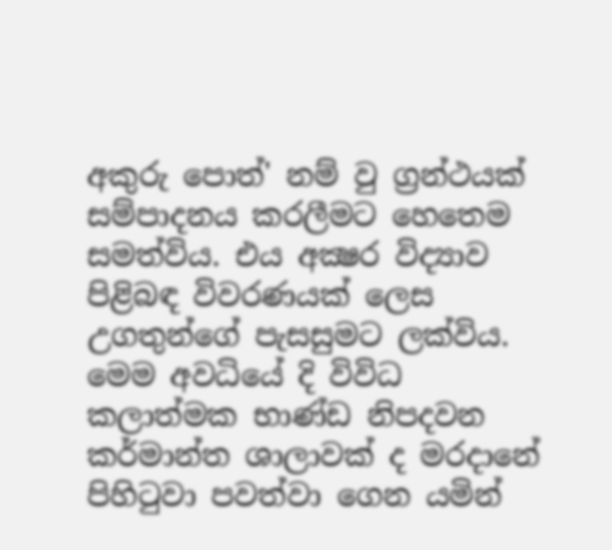අකුරු පොත්' නම් වු ග්‍රන්ථයක් සම්පාදනය කරලීමට හෙතෙම සමත්විය. එය අක්‍ෂර විද්‍යාව පිළිබඳ විවරණයක් ලෙස උගතුන්ගේ පැසසුමට ලක්විය. මෙම අවධියේ දි විවිධ කලාත්මක භාණ්ඩ නිපදවන කර්මාන්ත ශාලාවක් ද මරදානේ පිහිටුවා පවත්වා ගෙන යමින්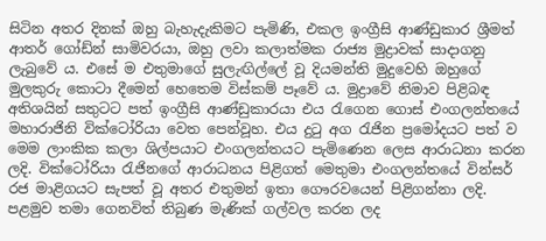සිටින අතර දිනක් ඔහු බැහැදැකිමට පැමිණි, එකල ඉංග්‍රීසි ආණ්ඩුකාර ශ්‍රීමත් ආතර් ගෝඩ්න් සාමිවරයා, ඔහු ලවා කලාත්මක රාජ්‍ය මුද්‍රාවක් සාදාගනු ලැබුවේ ය. එසේ ම එතුමාගේ සුලැඟිල්ලේ වූ දියමන්ති මුදුවෙහි ඔහුගේ මුලකුරු කොටා දීමෙන් හෙතෙම විස්කම් පෑවේ ය. මුද්‍රාවේ නිමාව පිළිබඳ අතිශයින් සතුටට පත් ඉංග්‍රීසි ආණ්ඩුකාරයා එය රැගෙන ගොස් එංගලන්තයේ මහාරාජිනි වික්ටෝරියා වෙත පෙන්වූහ. එය දුටු අග රැජින ප්‍රමෝදයට පත් ව මෙම ලාංකික කලා ශිල්පයාට එංගලන්තයට පැමිණෙන ලෙස ආරාධනා කරන ලදි. වික්ටෝරියා රැජිනගේ ආරාධනය පිළිගත් මෙතුමා එංගලන්තයේ වින්සර් රජ මාළිගයට සැපත් වූ අතර එතුමන් ඉතා ගෞරවයෙන් පිළිගන්නා ලදි. පළමුව තමා ගෙනවිත් තිබුණ මැණික් ගල්වල කරන ලද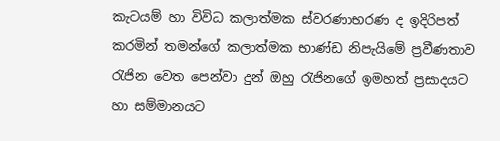කැටයම් හා විවිධ කලාත්මක ස්වරණාභරණ ද ඉදිරිපත් කරමින් තමන්ගේ කලාත්මක භාණ්ඩ නිපැයිමේ ප්‍රවීණතාව රැජින වෙත පෙන්වා දුන් ඔහු රැජිනගේ ඉමහත් ප්‍රසාදයට හා සම්මානයට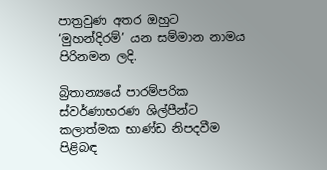පාත්‍රවුණ අතර ඔහුට ‘මුහන්දිරම්’ යන සම්මාන නාමය පිරිනමන ලදි.

බ්‍රිතාන්‍යයේ පාරම්පරික ස්වර්ණාභරණ ශිල්පීන්ට කලාත්මක භාණ්ඩ නිපදවීම පිළිබඳ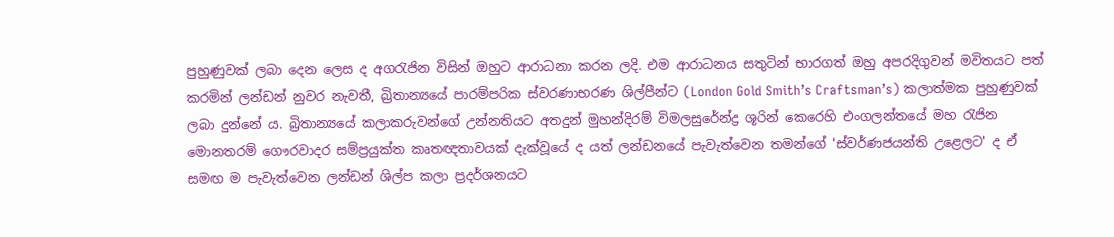පුහුණුවක් ලබා දෙන ලෙස ද අගරැජින විසින් ඔහුට ආරාධනා කරන ලදි. එම ආරාධනය සතුටින් භාරගත් ඔහු අපරදිගුවන් මවිතයට පත් කරමින් ලන්ඩන් නුවර නැවතී, බ්‍රිතාන්‍යයේ පාරම්පරික ස්වරණාභරණ ශිල්පීන්ට (London Gold Smith’s Craftsman’s) කලාත්මක පුහුණුවක් ලබා දුන්නේ ය. බ්‍රිතාන්‍යයේ කලාකරුවන්ගේ උන්නතියට අතදුන් මුහන්දිරම් විමලසුරේන්ද්‍ර ශූරින් කෙරෙහි එංගලන්තයේ මහ රැජින මොනතරම් ගෞරවාදර සම්ප්‍රයුක්ත කෘතඥතාවයක් දැක්වූයේ ද යත් ලන්ඩනයේ පැවැත්වෙන තමන්ගේ 'ස්වර්ණජයන්ති උළෙලට' ද ඒ සමඟ ම පැවැත්වෙන ලන්ඩන් ශිල්ප කලා ප්‍රදර්ශනයට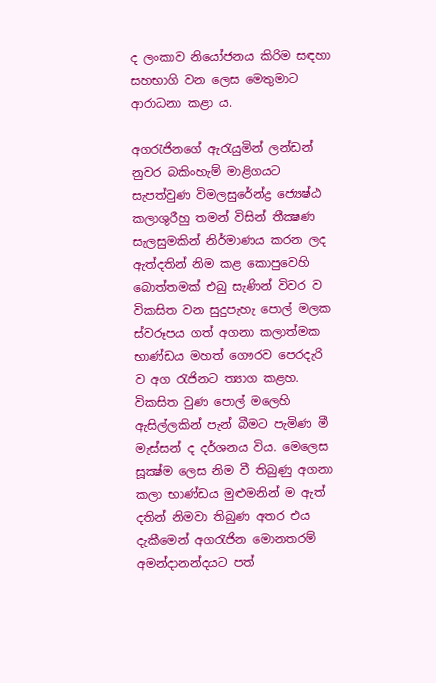ද ලංකාව නියෝජනය කිරිම සඳහා සහභාගි වන ලෙස මෙතුමාට ආරාධනා කළා ය.

අගරැජිනගේ ඇරැයුමින් ලන්ඩන් නුවර බකිංහැම් මාළිගයට සැපත්වුණ විමලසුරේන්ද්‍ර ජ්‍යෙෂ්ඨ කලාශුරීහු තමන් විසින් තීක්‍ෂණ සැලසුමකින් නිර්මාණය කරන ලද ඇත්දතින් නිම කළ කොපුවෙහි බොත්තමක් එබු සැණින් විවර ව විකසිත වන සුදුපැහැ පොල් මලක ස්වරූපය ගත් අගනා කලාත්මක භාණ්ඩය මහත් ගෞරව පෙරදැරි ව අග රැජිනට ත්‍යාග කළහ. විකසිත වුණ පොල් මලෙහි ඇසිල්ලකින් පැන් බීමට පැමිණ මී මැස්සන් ද දර්ශනය විය. මෙලෙස සූක්‍ෂ්ම ලෙස නිම වී තිබුණු අගනා කලා භාණ්ඩය මුළුමනින් ම ඇත් දතින් නිමවා තිබුණ අතර එය දැකීමෙන් අගරැජින මොනතරම් අමන්දානන්දයට පත්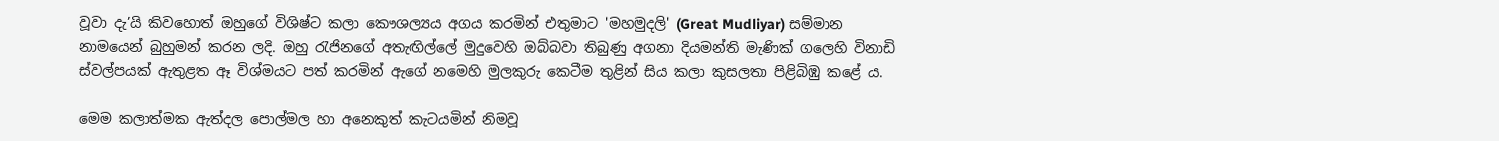වූවා දැ’යි කිවහොත් ඔහුගේ විශිෂ්ට කලා කෞශල්‍යය අගය කරමින් එතුමාට 'මහමුදලි' (Great Mudliyar) සම්මාන නාමයෙන් බුහුමන් කරන ලදි. ඔහු රැජිනගේ අතැඟිල්ලේ මුදුවෙහි ඔබ්බවා තිබුණු අගනා දියමන්ති මැණික් ගලෙහි විනාඩි ස්වල්පයක් ඇතුළත ඈ විශ්මයට පත් කරමින් ඇගේ නමෙහි මුලකුරු කෙටීම තුළින් සිය කලා කුසලතා පිළිබිඹු කළේ ය.

මෙම කලාත්මක ඇත්දල පොල්මල හා අනෙකුත් කැටයමින් නිමවූ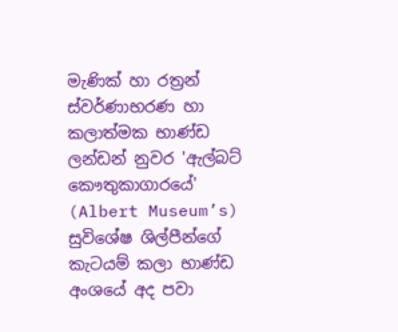මැණික් හා රත්‍රන් ස්වර්ණාභරණ හා කලාත්මක භාණ්ඩ ලන්ඩන් නුවර 'ඇල්බට් කෞතුකාගාරයේ' (Albert Museum’s) සුවිශේෂ ශිල්පීන්ගේ කැටයම් කලා භාණ්ඩ අංශයේ අද පවා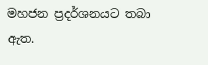මහජන ප්‍රදර්ශනයට තබා ඇත.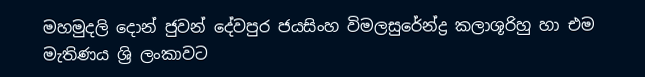මහමුදලි දොන් ජුවන් දේවපුර ජයසිංහ විමලසුරේන්ද්‍ර කලාශූරිහු හා එම මැතිණය ශ්‍රි ලංකාවට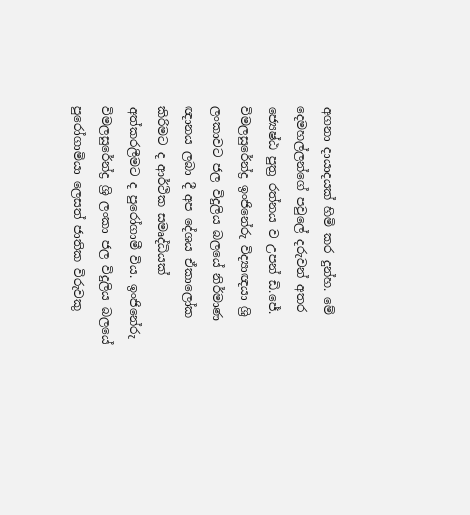අගනා දායාදයක් හිමි කර දුන්හ. මේ දෙමහල්ලන්ගේ පවුලේ දරුවන් අතර ජ්‍යෙෂ්ඨ පුත්‍ර රත්නය ව උපන් ඩි.ජේ. විමලසුරේන්ද්‍ර ඉංජිනේරු විද්‍යාඥයා ශ්‍රි ලංකාවට ජල විදුලිය බලයේ නිර්මාණ ඥානය ලබා දී අප දේශය ඒකාලෝක කිරිමට ද ආර්ථික සමෘද්ධියක් අත්කරලීමට ද පුරෝගාමී විය. ඉංජිනේරු විමලසුරේන්ද්‍ර ශ්‍රි ලංකා ජල විදුලිය බලයේ පුරෝගාමියා ලෙසත් ජාතික විරුවකු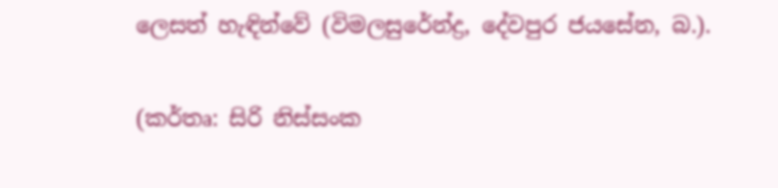ලෙසත් හැඳින්වේ (විමලසුරේන්ද්‍ර, දේවපුර ජයසේන, බ.).

(කර්තෘ: සිරි නිස්සංක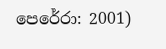පෙරේරා: 2001)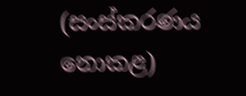(සංස්කරණය නොකළ)